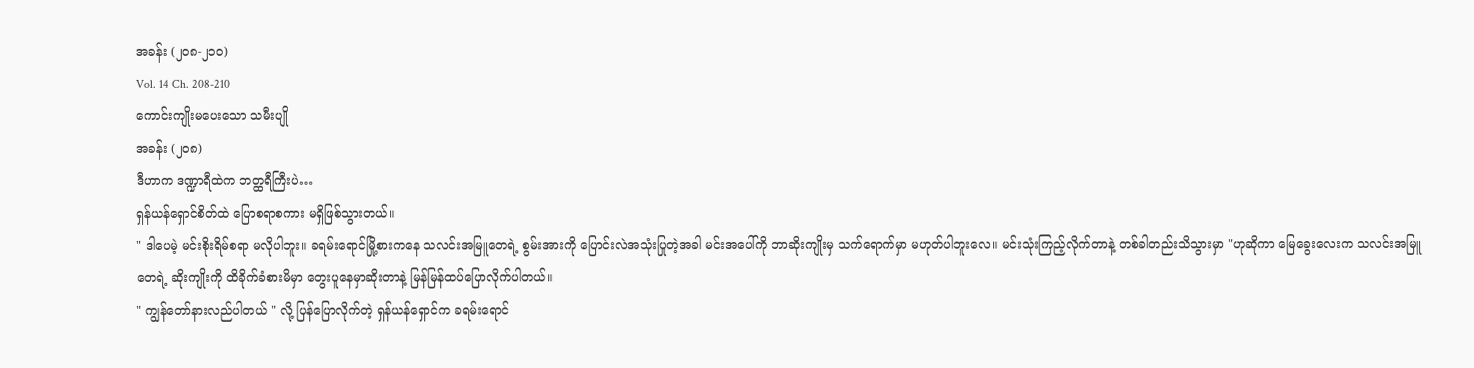အခန်း (၂၀၈-၂၁၀)
Vol. 14 Ch. 208-210
ကောင်းကျိုးမပေးသော သမီးပျို
အခန်း (၂၀၈)
ဒီဟာက ဒဏ္ဍာရီထဲက ဘတ္ထရီကြီးပဲ…
ရှန်ယန်ရှောင်စိတ်ထဲ ပြောစရာစကား မရှိဖြစ်သွားတယ်။
" ဒါပေမဲ့ မင်းစိုးရိမ်စရာ မလိုပါဘူး။ ခရမ်းရောင်မြို့စားကနေ သလင်းအမြူတေရဲ့ စွမ်းအားကို ပြောင်းလဲအသုံးပြုတဲ့အခါ မင်းအပေါ်ကို ဘာဆိုးကျိုးမှ သက်ရောက်မှာ မဟုတ်ပါဘူးလေ။ မင်းသုံးကြည့်လိုက်တာနဲ့ တစ်ခါတည်းသိသွားမှာ "ဟုဆိုကာ မြေခွေးလေးက သလင်းအမြူတေရဲ့ ဆိုးကျိုးကို ထိခိုက်ခံစားမိမှာ တွေးပူနေမှာဆိုးတာနဲ့ မြန်မြန်ထပ်ပြောလိုက်ပါတယ်။
" ကျွန်တော်နားလည်ပါတယ် " လို့ ပြန်ပြောလိုက်တဲ့ ရှန်ယန်ရှောင်က ခရမ်းရောင်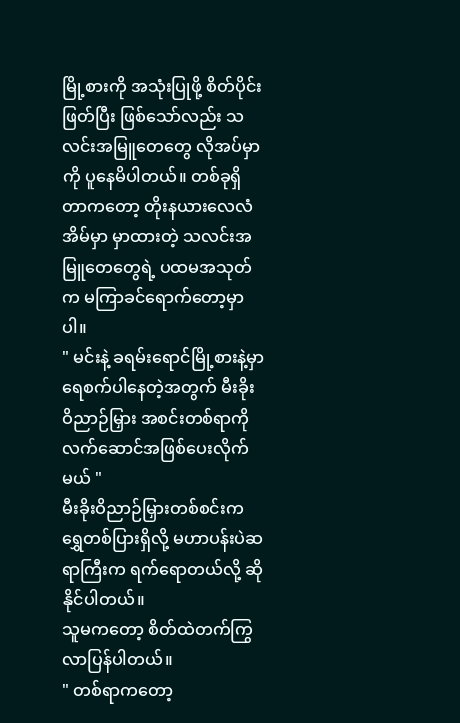မြို့စားကို အသုံးပြုဖို့ စိတ်ပိုင်းဖြတ်ပြီး ဖြစ်သော်လည်း သလင်းအမြူတေတွေ လိုအပ်မှာကို ပူနေမိပါတယ်။ တစ်ခုရှိတာကတော့ တိုးနယားလေလံအိမ်မှာ မှာထားတဲ့ သလင်းအမြူတေတွေရဲ့ ပထမအသုတ်က မကြာခင်ရောက်တော့မှာပါ။
" မင်းနဲ့ ခရမ်းရောင်မြို့စားနဲ့မှာ ရေစက်ပါနေတဲ့အတွက် မီးခိုးဝိညာဉ်မြှား အစင်းတစ်ရာကို လက်ဆောင်အဖြစ်ပေးလိုက်မယ် "
မီးခိုးဝိညာဉ်မြှားတစ်စင်းက ရွှေတစ်ပြားရှိလို့ မဟာပန်းပဲဆရာကြီးက ရက်ရောတယ်လို့ ဆိုနိုင်ပါတယ်။
သူမကတော့ စိတ်ထဲတက်ကြွလာပြန်ပါတယ်။
" တစ်ရာကတော့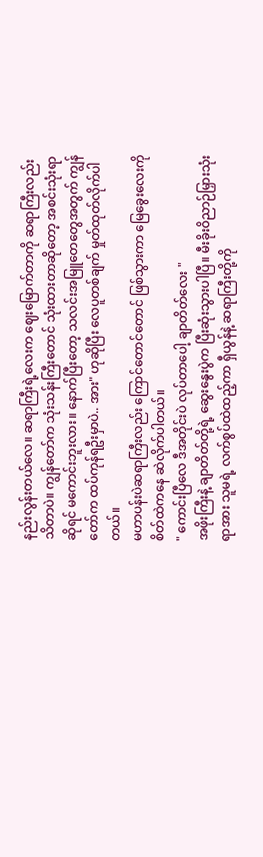နည်းလွန်းတယ်လေ။ ဆရာကြီးရဲ့လေးက ဈေးမြောက်တာကို ဆရာကြီးလည်း သိတာပဲ။ ကျွန်တော်က သုံးသန်းကြီးတောင် သုံးထားတာဆိုတော့ အစင်းသုံးရာဆိုရင် မကောင်းဘူးလား။ နောက်ပြီးတော့ သလင်းအမြူတေတွေအတွက် ကျွန်တော်က ထပ်ကုန်ရဦးမှာပဲ.. အား" ဟုဆိုပြီး လေပူတစ်ချက် မှုတ်ထုတ်လိုက်ပါတယ်။
မဟာပန်းပဲဆရာကြီးလည်း ကြောင်တောင်တောင် ဖြစ်သွားကာ မြေခွေးလေးကို စိတ်ထဲကနေ ဆဲလိုက်ပါတယ်။
" ကောင်းပြီလေ ဒီအတိုင်းပဲ လုပ်တာပေါ့ ချာတိတ်လေး "
အဖိုးကြီးနဲ့ ချာတိတ်တို့ရဲ့ ဆွေးနွေးပွဲက ပြီးဆုံးသွားပါပြီ။ မီးခိုးဝိညာဉ်မြှားသုံးရာအား သူမရဲ့ လက်စွပ်ထဲထည့်ကာ ရှီယွန်နဲ့ ဆရာကြီးတို့ကို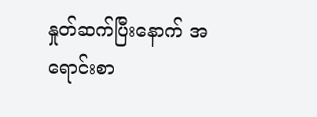နှုတ်ဆက်ပြီးနောက် အရောင်းစာ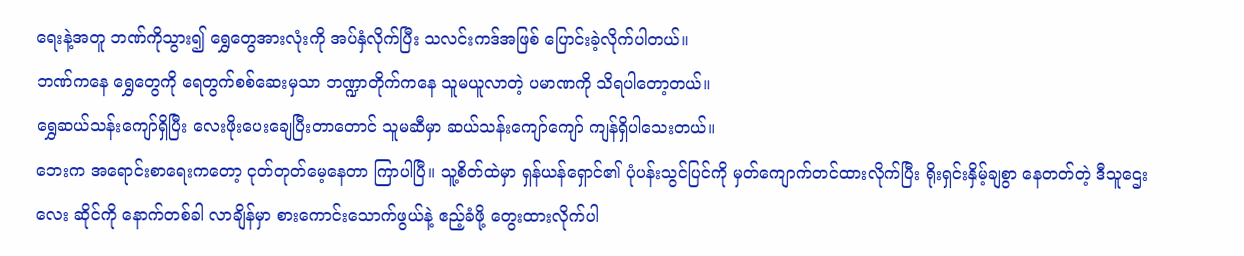ရေးနဲ့အတူ ဘဏ်ကိုသွား၍ ရွှေတွေအားလုံးကို အပ်နှံလိုက်ပြီး သလင်းကဒ်အဖြစ် ပြောင်းခဲ့လိုက်ပါတယ်။
ဘဏ်ကနေ ရွှေတွေကို ရေတွက်စစ်ဆေးမှသာ ဘဏ္ဍာတိုက်ကနေ သူမယူလာတဲ့ ပမာဏကို သိရပါတော့တယ်။
ရွှေဆယ်သန်းကျော်ရှိပြီး လေးဖိုးပေးချေပြီးတာတောင် သူမဆီမှာ ဆယ်သန်းကျော်ကျော် ကျန်ရှိပါသေးတယ်။
ဘေးက အရောင်းစာရေးကတော့ ငုတ်တုတ်မေ့နေတာ ကြာပါပြီ။ သူ့စိတ်ထဲမှာ ရှန်ယန်ရှောင်၏ ပုံပန်းသွင်ပြင်ကို မှတ်ကျောက်တင်ထားလိုက်ပြီး ရိုးရှင်းနှိမ့်ချစွာ နေတတ်တဲ့ ဒီသူဌေးလေး ဆိုင်ကို နောက်တစ်ခါ လာချိန်မှာ စားကောင်းသောက်ဖွယ်နဲ့ ဧည့်ခံဖို့ တွေးထားလိုက်ပါ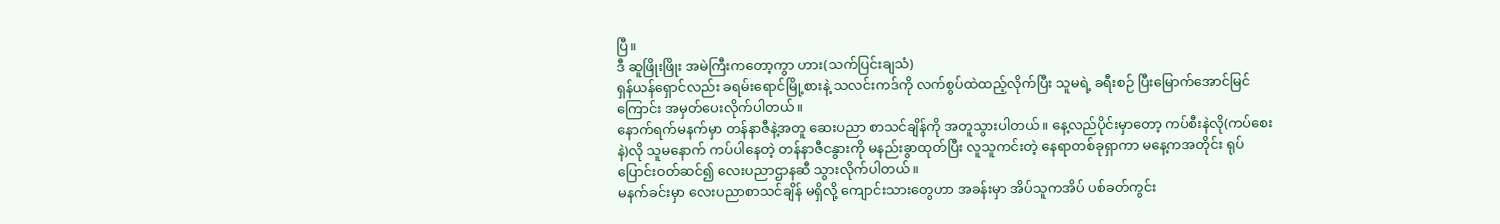ပြီ။
ဒီ ဆူဖြိုးဖြိုး အမဲကြီးကတော့ကွာ ဟား(သက်ပြင်းချသံ)
ရှန်ယန်ရှောင်လည်း ခရမ်းရောင်မြို့စားနဲ့ သလင်းကဒ်ကို လက်စွပ်ထဲထည့်လိုက်ပြီး သူမရဲ့ ခရီးစဉ် ပြီးမြောက်အောင်မြင်ကြောင်း အမှတ်ပေးလိုက်ပါတယ်။
နောက်ရက်မနက်မှာ တန်နာဇီနဲ့အတူ ဆေးပညာ စာသင်ချိန်ကို အတူသွားပါတယ်။ နေ့လည်ပိုင်းမှာတော့ ကပ်စီးနဲလို(ကပ်စေးနဲ)လို သူမနောက် ကပ်ပါနေတဲ့ တန်နာဇီငနွားကို မနည်းခွာထုတ်ပြီး လူသူကင်းတဲ့ နေရာတစ်ခုရှာကာ မနေ့ကအတိုင်း ရုပ်ပြောင်းဝတ်ဆင်၍ လေးပညာဌာနဆီ သွားလိုက်ပါတယ်။
မနက်ခင်းမှာ လေးပညာစာသင်ချိန် မရှိလို့ ကျောင်းသားတွေဟာ အခန်းမှာ အိပ်သူကအိပ် ပစ်ခတ်ကွင်း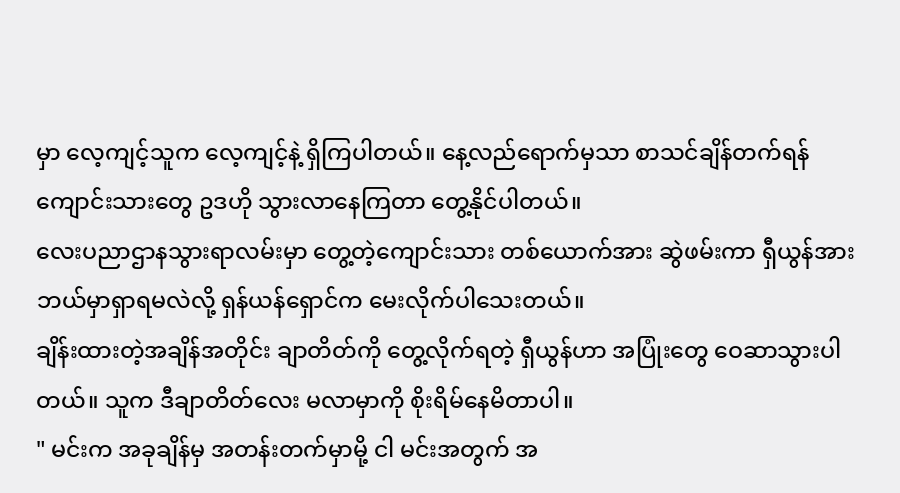မှာ လေ့ကျင့်သူက လေ့ကျင့်နဲ့ ရှိကြပါတယ်။ နေ့လည်ရောက်မှသာ စာသင်ချိန်တက်ရန် ကျောင်းသားတွေ ဥဒဟို သွားလာနေကြတာ တွေ့နိုင်ပါတယ်။
လေးပညာဌာနသွားရာလမ်းမှာ တွေ့တဲ့ကျောင်းသား တစ်ယောက်အား ဆွဲဖမ်းကာ ရှီယွန်အား ဘယ်မှာရှာရမလဲလို့ ရှန်ယန်ရှောင်က မေးလိုက်ပါသေးတယ်။
ချိန်းထားတဲ့အချိန်အတိုင်း ချာတိတ်ကို တွေ့လိုက်ရတဲ့ ရှီယွန်ဟာ အပြုံးတွေ ဝေဆာသွားပါတယ်။ သူက ဒီချာတိတ်လေး မလာမှာကို စိုးရိမ်နေမိတာပါ။
" မင်းက အခုချိန်မှ အတန်းတက်မှာမို့ ငါ မင်းအတွက် အ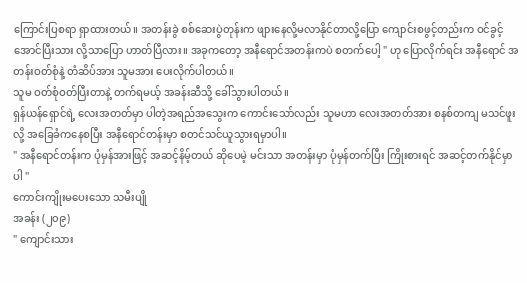ကြောင်းပြစရာ ရှာထားတယ်။ အတန်းခွဲ စစ်ဆေးပွဲတုန်းက ဖျားနေလို့မလာနိုင်တာလို့ပြော ကျောင်းစဖွင့်တည်းက ဝင်ခွင့်အောင်ပြီးသား လို့သာပြော ဟာတ်ပြီလား။ အခုကတော့ အနီရောင်အတန်းကပဲ စတက်ပေါ့ " ဟု ပြောလိုက်ရင်း အနီရောင် အတန်းဝတ်စုံနဲ့ တံဆိပ်အား သူမအား ပေးလိုက်ပါတယ်။
သူမ ဝတ်စုံဝတ်ပြီးတာနဲ့ တက်ရမယ့် အခန်းဆီသို့ ခေါ်သွားပါတယ်။
ရှန်ယန်ရှောင်ရဲ့ လေးအတတ်မှာ ပါတဲ့အရည်အသွေးက ကောင်းသော်လည်း သူမဟာ လေးအတတ်အား စနစ်တကျ မသင်ဖူးလို့ အခြေခံကနေစပြီး အနီရောင်တန်းမှာ စတင်သင်ယူသွားရမှာပါ။
" အနီရောင်တန်းက ပုံမှန်အားဖြင့် အဆင့်နိမ့်တယ် ဆိုပေမဲ့ မင်းသာ အတန်းမှာ ပုံမှန်တက်ပြီး ကြိုးစားရင် အဆင့်တက်နိုင်မှာပါ "
ကောင်းကျိုးမပေးသော သမီးပျို
အခန်း (၂၀၉)
" ကျောင်းသား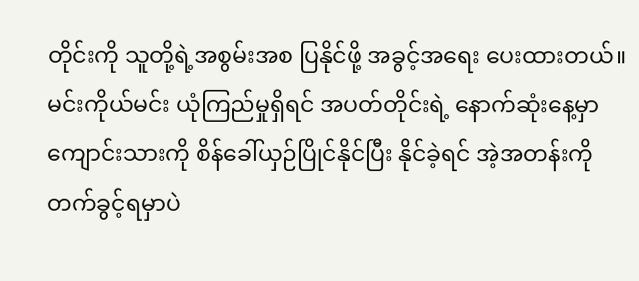တိုင်းကို သူတို့ရဲ့အစွမ်းအစ ပြနိုင်ဖို့ အခွင့်အရေး ပေးထားတယ်။ မင်းကိုယ်မင်း ယုံကြည်မှုရှိရင် အပတ်တိုင်းရဲ့ နောက်ဆုံးနေ့မှာ ကျောင်းသားကို စိန်ခေါ်ယှဉ်ပြိုင်နိုင်ပြီး နိုင်ခဲ့ရင် အဲ့အတန်းကို တက်ခွင့်ရမှာပဲ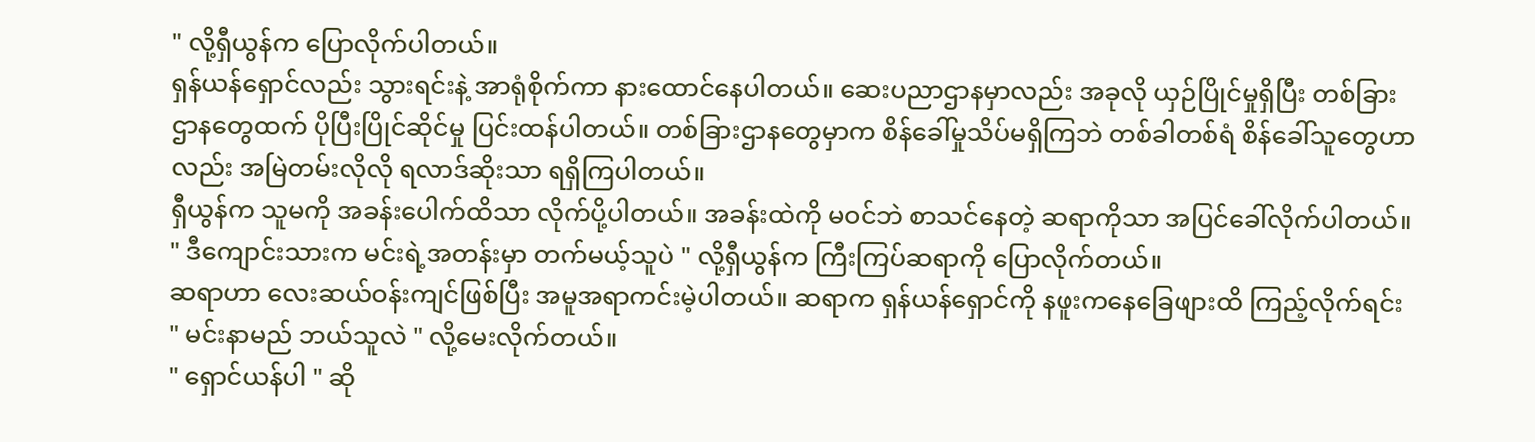" လို့ရှီယွန်က ပြောလိုက်ပါတယ်။
ရှန်ယန်ရှောင်လည်း သွားရင်းနဲ့ အာရုံစိုက်ကာ နားထောင်နေပါတယ်။ ဆေးပညာဌာနမှာလည်း အခုလို ယှဉ်ပြိုင်မှုရှိပြီး တစ်ခြားဌာနတွေထက် ပိုပြီးပြိုင်ဆိုင်မှု ပြင်းထန်ပါတယ်။ တစ်ခြားဌာနတွေမှာက စိန်ခေါ်မှုသိပ်မရှိကြဘဲ တစ်ခါတစ်ရံ စိန်ခေါ်သူတွေဟာလည်း အမြဲတမ်းလိုလို ရလာဒ်ဆိုးသာ ရရှိကြပါတယ်။
ရှီယွန်က သူမကို အခန်းပေါက်ထိသာ လိုက်ပို့ပါတယ်။ အခန်းထဲကို မဝင်ဘဲ စာသင်နေတဲ့ ဆရာကိုသာ အပြင်ခေါ်လိုက်ပါတယ်။
" ဒီကျောင်းသားက မင်းရဲ့အတန်းမှာ တက်မယ့်သူပဲ " လို့ရှီယွန်က ကြီးကြပ်ဆရာကို ပြောလိုက်တယ်။
ဆရာဟာ လေးဆယ်ဝန်းကျင်ဖြစ်ပြီး အမူအရာကင်းမဲ့ပါတယ်။ ဆရာက ရှန်ယန်ရှောင်ကို နဖူးကနေခြေဖျားထိ ကြည့်လိုက်ရင်း " မင်းနာမည် ဘယ်သူလဲ " လို့မေးလိုက်တယ်။
" ရှောင်ယန်ပါ " ဆို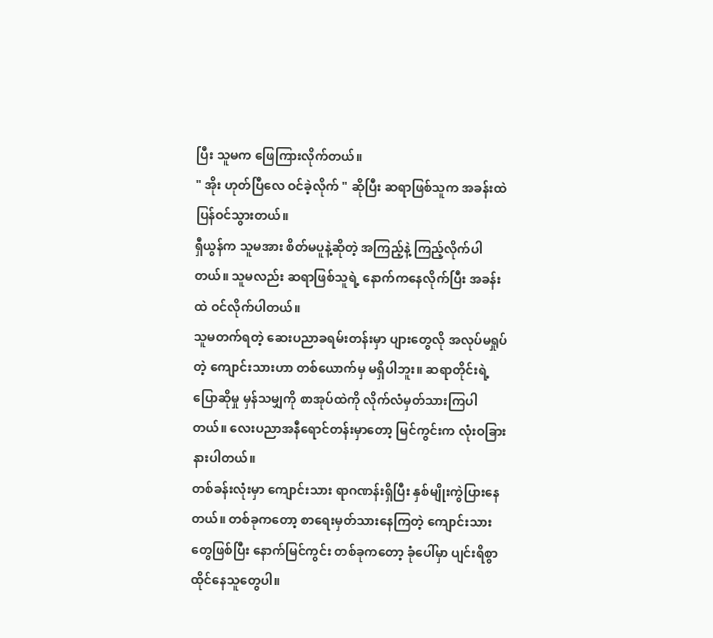ပြီး သူမက ဖြေကြားလိုက်တယ်။
" အိုး ဟုတ်ပြီလေ ဝင်ခဲ့လိုက် " ဆိုပြီး ဆရာဖြစ်သူက အခန်းထဲ ပြန်ဝင်သွားတယ်။
ရှီယွန်က သူမအား စိတ်မပူနဲ့ဆိုတဲ့ အကြည့်နဲ့ ကြည့်လိုက်ပါတယ်။ သူမလည်း ဆရာဖြစ်သူရဲ့ နောက်ကနေလိုက်ပြီး အခန်းထဲ ဝင်လိုက်ပါတယ်။
သူမတက်ရတဲ့ ဆေးပညာခရမ်းတန်းမှာ ပျားတွေလို အလုပ်မရှုပ်တဲ့ ကျောင်းသားဟာ တစ်ယောက်မှ မရှိပါဘူး။ ဆရာတိုင်းရဲ့ ပြောဆိုမှု မှန်သမျှကို စာအုပ်ထဲကို လိုက်လံမှတ်သားကြပါတယ်။ လေးပညာအနီရောင်တန်းမှာတော့ မြင်ကွင်းက လုံးဝခြားနားပါတယ်။
တစ်ခန်းလုံးမှာ ကျောင်းသား ရာဂဏန်းရှိပြီး နှစ်မျိုးကွဲပြားနေတယ်။ တစ်ခုကတော့ စာရေးမှတ်သားနေကြတဲ့ ကျောင်းသားတွေဖြစ်ပြီး နောက်မြင်ကွင်း တစ်ခုကတော့ ခုံပေါ်မှာ ပျင်းရိစွာ ထိုင်နေသူတွေပါ။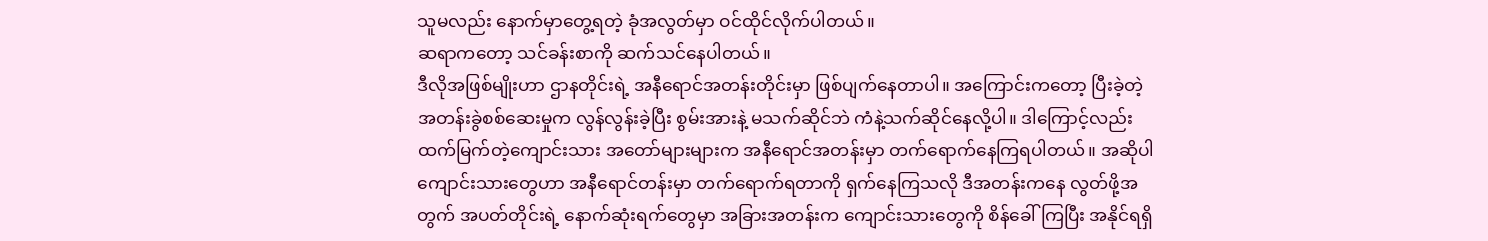သူမလည်း နောက်မှာတွေ့ရတဲ့ ခုံအလွတ်မှာ ဝင်ထိုင်လိုက်ပါတယ်။
ဆရာကတော့ သင်ခန်းစာကို ဆက်သင်နေပါတယ်။
ဒီလိုအဖြစ်မျိုးဟာ ဌာနတိုင်းရဲ့ အနီရောင်အတန်းတိုင်းမှာ ဖြစ်ပျက်နေတာပါ။ အကြောင်းကတော့ ပြီးခဲ့တဲ့ အတန်းခွဲစစ်ဆေးမှုက လွန်လွန်းခဲ့ပြီး စွမ်းအားနဲ့ မသက်ဆိုင်ဘဲ ကံနဲ့သက်ဆိုင်နေလို့ပါ။ ဒါကြောင့်လည်း ထက်မြက်တဲ့ကျောင်းသား အတော်များများက အနီရောင်အတန်းမှာ တက်ရောက်နေကြရပါတယ်။ အဆိုပါ ကျောင်းသားတွေဟာ အနီရောင်တန်းမှာ တက်ရောက်ရတာကို ရှက်နေကြသလို ဒီအတန်းကနေ လွတ်ဖို့အတွက် အပတ်တိုင်းရဲ့ နောက်ဆုံးရက်တွေမှာ အခြားအတန်းက ကျောင်းသားတွေကို စိန်ခေါ်ကြပြီး အနိုင်ရရှိ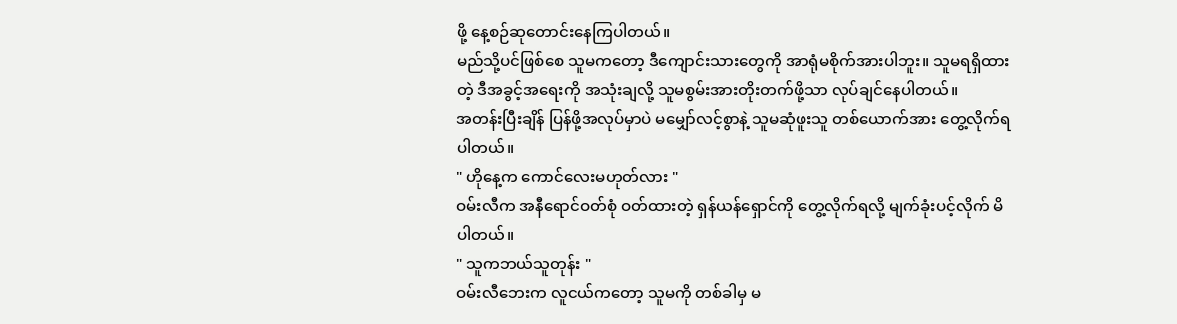ဖို့ နေ့စဉ်ဆုတောင်းနေကြပါတယ်။
မည်သို့ပင်ဖြစ်စေ သူမကတော့ ဒီကျောင်းသားတွေကို အာရုံမစိုက်အားပါဘူး။ သူမရရှိထားတဲ့ ဒီအခွင့်အရေးကို အသုံးချလို့ သူမစွမ်းအားတိုးတက်ဖို့သာ လုပ်ချင်နေပါတယ်။
အတန်းပြီးချိန် ပြန်ဖို့အလုပ်မှာပဲ မမျှော်လင့်စွာနဲ့ သူမဆုံဖူးသူ တစ်ယောက်အား တွေ့လိုက်ရပါတယ်။
" ဟိုနေ့က ကောင်လေးမဟုတ်လား "
ဝမ်းလီက အနီရောင်ဝတ်စုံ ဝတ်ထားတဲ့ ရှန်ယန်ရှောင်ကို တွေ့လိုက်ရလို့ မျက်ခုံးပင့်လိုက် မိပါတယ်။
" သူကဘယ်သူတုန်း "
ဝမ်းလီဘေးက လူငယ်ကတော့ သူမကို တစ်ခါမှ မ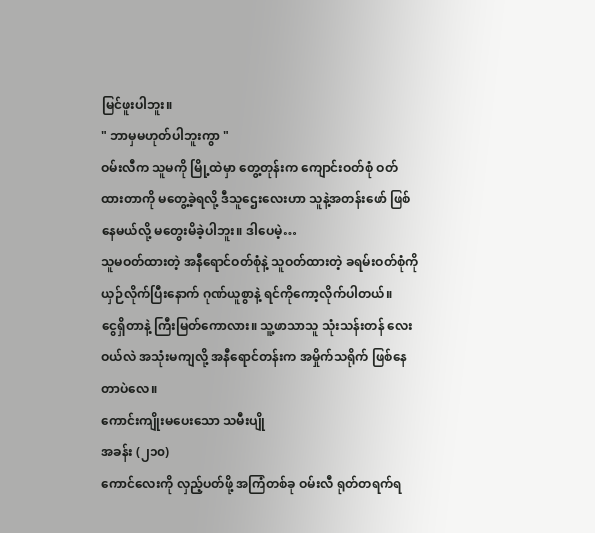မြင်ဖူးပါဘူး။
" ဘာမှမဟုတ်ပါဘူးကွာ "
ဝမ်းလီက သူမကို မြို့ထဲမှာ တွေ့တုန်းက ကျောင်းဝတ်စုံ ဝတ်ထားတာကို မတွေ့ခဲ့ရလို့ ဒီသူဌေးလေးဟာ သူနဲ့အတန်းဖော် ဖြစ်နေမယ်လို့ မတွေးမိခဲ့ပါဘူး။ ဒါပေမဲ့…
သူမဝတ်ထားတဲ့ အနီရောင်ဝတ်စုံနဲ့ သူဝတ်ထားတဲ့ ခရမ်းဝတ်စုံကို ယှဉ်လိုက်ပြီးနောက် ဂုဏ်ယူစွာနဲ့ ရင်ကိုကော့လိုက်ပါတယ်။
ငွေရှိတာနဲ့ ကြီးမြတ်ကောလား။ သူ့ဖာသာသူ သုံးသန်းတန် လေးဝယ်လဲ အသုံးမကျလို့ အနီရောင်တန်းက အမှိုက်သရိုက် ဖြစ်နေတာပဲလေ။
ကောင်းကျိုးမပေးသော သမီးပျို
အခန်း (၂၁၀)
ကောင်လေးကို လှည့်ပတ်ဖို့ အကြံတစ်ခု ဝမ်းလီ ရုတ်တရက်ရ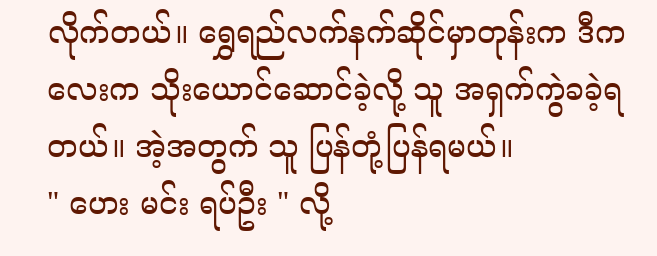လိုက်တယ်။ ရွှေရည်လက်နက်ဆိုင်မှာတုန်းက ဒီကလေးက သိုးယောင်ဆောင်ခဲ့လို့ သူ အရှက်ကွဲခခဲ့ရတယ်။ အဲ့အတွက် သူ ပြန်တုံ့ပြန်ရမယ်။
" ဟေး မင်း ရပ်ဦး " လို့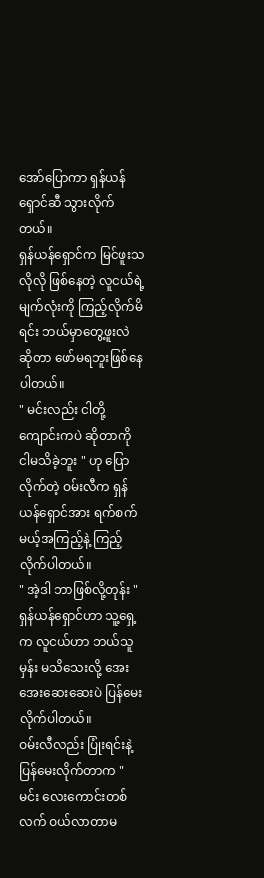အော်ပြောကာ ရှန်ယန်ရှောင်ဆီ သွားလိုက်တယ်။
ရှန်ယန်ရှောင်က မြင်ဖူးသလိုလို ဖြစ်နေတဲ့ လူငယ်ရဲ့ မျက်လုံးကို ကြည့်လိုက်မိရင်း ဘယ်မှာတွေ့ဖူးလဲ ဆိုတာ ဖော်မရဘူးဖြစ်နေပါတယ်။
" မင်းလည်း ငါတို့ကျောင်းကပဲ ဆိုတာကို ငါမသိခဲ့ဘူး " ဟု ပြောလိုက်တဲ့ ဝမ်းလီက ရှန်ယန်ရှောင်အား ရက်စက်မယ့်အကြည့်နဲ့ ကြည့်လိုက်ပါတယ်။
" အဲ့ဒါ ဘာဖြစ်လို့တုန်း "
ရှန်ယန်ရှောင်ဟာ သူ့ရှေ့က လူငယ်ဟာ ဘယ်သူမှန်း မသိသေးလို့ အေးအေးဆေးဆေးပဲ ပြန်မေးလိုက်ပါတယ်။
ဝမ်းလီလည်း ပြုံးရင်းနဲ့ ပြန်မေးလိုက်တာက " မင်း လေးကောင်းတစ်လက် ဝယ်လာတာမ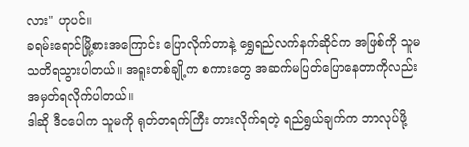လား" ဟုပင်။
ခရမ်းရောင်မြို့စားအကြောင်း ပြောလိုက်တာနဲ့ ရွှေရည်လက်နက်ဆိုင်က အဖြစ်ကို သူမ သတိရသွားပါတယ်။ အရူးတစ်ချို့က စကားတွေ အဆက်မပြတ်ပြောနေတာကိုလည်း အမှတ်ရလိုက်ပါတယ်။
ဒါဆို ဒီငပေါက သူမကို ရုတ်တရက်ကြီး တားလိုက်ရတဲ့ ရည်ရွယ်ချက်က ဘာလုပ်ဖို့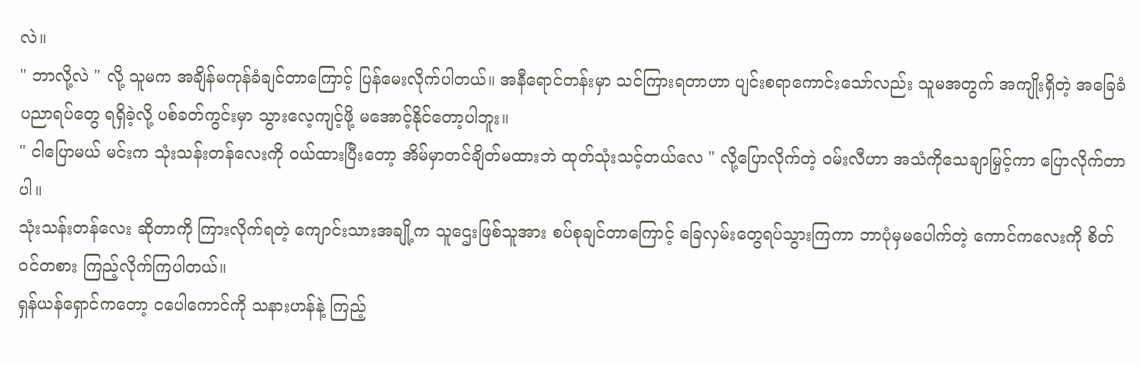လဲ။
" ဘာလို့လဲ " လို့ သူမက အချိန်မကုန်ခံချင်တာကြောင့် ပြန်မေးလိုက်ပါတယ်။ အနီရောင်တန်းမှာ သင်ကြားရတာဟာ ပျင်းစရာကောင်းသော်လည်း သူမအတွက် အကျိုးရှိတဲ့ အခြေခံပညာရပ်တွေ ရရှိခဲ့လို့ ပစ်ခတ်ကွင်းမှာ သွားလေ့ကျင့်ဖို့ မအောင့်နိုင်တော့ပါဘူး။
" ငါပြောမယ် မင်းက သုံးသန်းတန်လေးကို ဝယ်ထားပြီးတော့ အိမ်မှာတင်ချိတ်မထားဘဲ ထုတ်သုံးသင့်တယ်လေ " လို့ပြောလိုက်တဲ့ ဝမ်းလီဟာ အသံကိုသေချာမြှင့်ကာ ပြောလိုက်တာပါ။
သုံးသန်းတန်လေး ဆိုတာကို ကြားလိုက်ရတဲ့ ကျောင်းသားအချို့က သူဌေးဖြစ်သူအား စပ်စုချင်တာကြောင့် ခြေလှမ်းတွေရပ်သွားကြကာ ဘာပုံမှမပေါက်တဲ့ ကောင်ကလေးကို စိတ်ဝင်တစား ကြည့်လိုက်ကြပါတယ်။
ရှန်ယန်ရှောင်ကတော့ ငပေါကောင်ကို သနားဟန်နဲ့ ကြည့်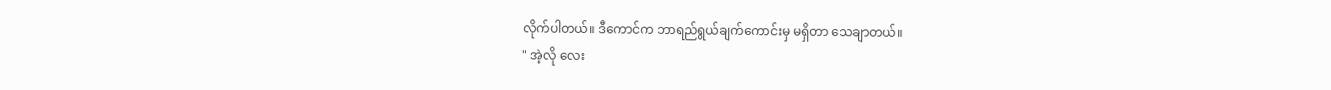လိုက်ပါတယ်။ ဒီကောင်က ဘာရည်ရွယ်ချက်ကောင်းမှ မရှိတာ သေချာတယ်။
" အဲ့လို လေး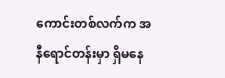ကောင်းတစ်လက်က အနီရောင်တန်းမှာ ရှိမနေ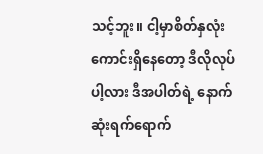သင့်ဘူး။ ငါ့မှာစိတ်နှလုံးကောင်းရှိနေတော့ ဒီလိုလုပ်ပါ့လား ဒီအပါတ်ရဲ့ နောက်ဆုံးရက်ရောက်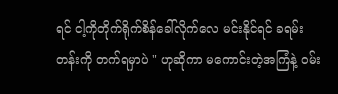ရင် ငါ့ကိုတိုက်ရိုက်စိန်ခေါ်လိုက်လေ မင်းနိုင်ရင် ခရမ်းတန်းကို တက်ရမှာပဲ " ဟုဆိုကာ မကောင်းတဲ့အကြံနဲ့ ဝမ်း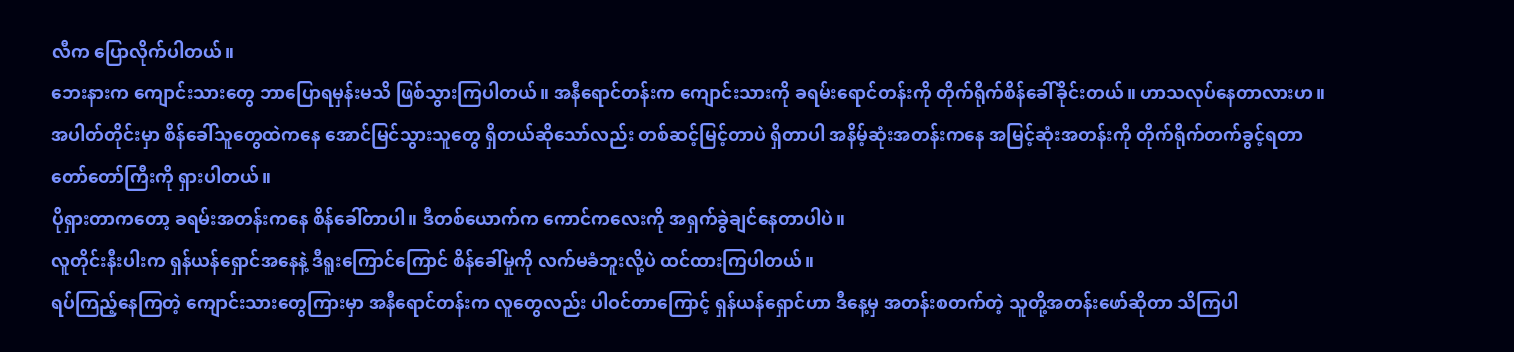လီက ပြောလိုက်ပါတယ်။
ဘေးနားက ကျောင်းသားတွေ ဘာပြောရမှန်းမသိ ဖြစ်သွားကြပါတယ်။ အနီရောင်တန်းက ကျောင်းသားကို ခရမ်းရောင်တန်းကို တိုက်ရိုက်စိန်ခေါ်ခိုင်းတယ်။ ဟာသလုပ်နေတာလားဟ။
အပါတ်တိုင်းမှာ စိန်ခေါ်သူတွေထဲကနေ အောင်မြင်သွားသူတွေ ရှိတယ်ဆိုသော်လည်း တစ်ဆင့်မြင့်တာပဲ ရှိတာပါ အနိမ့်ဆုံးအတန်းကနေ အမြင့်ဆုံးအတန်းကို တိုက်ရိုက်တက်ခွင့်ရတာ တော်တော်ကြီးကို ရှားပါတယ်။
ပိုရှားတာကတော့ ခရမ်းအတန်းကနေ စိန်ခေါ်တာပါ။ ဒီတစ်ယောက်က ကောင်ကလေးကို အရှက်ခွဲချင်နေတာပါပဲ။
လူတိုင်းနီးပါးက ရှန်ယန်ရှောင်အနေနဲ့ ဒီရူးကြောင်ကြောင် စိန်ခေါ်မှုကို လက်မခံဘူးလို့ပဲ ထင်ထားကြပါတယ်။
ရပ်ကြည့်နေကြတဲ့ ကျောင်းသားတွေကြားမှာ အနီရောင်တန်းက လူတွေလည်း ပါဝင်တာကြောင့် ရှန်ယန်ရှောင်ဟာ ဒီနေ့မှ အတန်းစတက်တဲ့ သူတို့အတန်းဖော်ဆိုတာ သိကြပါ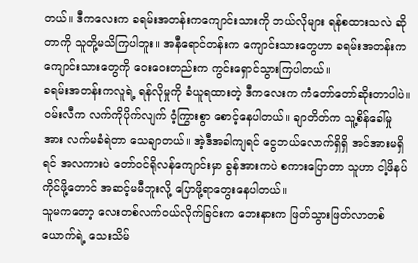တယ်။ ဒီကလေးက ခရမ်းအတန်းကကျောင်းသားကို ဘယ်လိုများ ရန်စထားသလဲ ဆိုတာကို သူတို့မသိကြပါဘူး။ အနီရောင်တန်းက ကျောင်းသားတွေဟာ ခရမ်းအတန်းက ကျောင်းသားတွေကို ဝေးဝေးတည်းက ကွင်းရှောင်သွားကြပါတယ်။
ခရမ်းအတန်းကလူရဲ့ ရန်လိုမှုကို ခံယူရထားတဲ့ ဒီကလေးက ကံတော်တော်ဆိုးတာပါပဲ။
ဝမ်းလီက လက်ကိုပိုက်လျက် ဝံ့ကြွားစွာ စောင့်နေပါတယ်။ ချာတိတ်က သူ့စိန်ခေါ်မှုအား လက်မခံရဲတာ သေချာတယ်။ အဲ့ဒီအခါကျရင် ငွေဘယ်လောက်ရှိရှိ အင်အားမရှိရင် အလကားပဲ တော်ဝင်ရိုလန်ကျောင်းမှာ ခွန်အားကပဲ စကားပြောတာ သူဟာ ငါ့ဖိနပ်ကိုင်ဖို့တောင် အဆင့်မမီဘူးလို့ ပြောဖို့ရာတွေးနေပါတယ်။
သူမကတော့ လေးတစ်လက်ဝယ်လိုက်ခြင်းက ဘေးနားက ဖြတ်သွားဖြတ်လာတစ်ယောက်ရဲ့ သေးသိမ်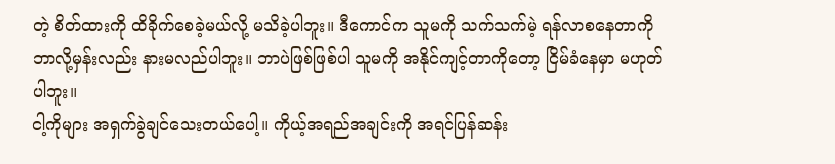တဲ့ စိတ်ထားကို ထိခိုက်စေခဲ့မယ်လို့ မသိခဲ့ပါဘူး။ ဒီကောင်က သူမကို သက်သက်မဲ့ ရန်လာစနေတာကို ဘာလို့မှန်းလည်း နားမလည်ပါဘူး။ ဘာပဲဖြစ်ဖြစ်ပါ သူမကို အနိုင်ကျင့်တာကိုတော့ ငြိမ်ခံနေမှာ မဟုတ်ပါဘူး။
ငါ့ကိုများ အရှက်ခွဲချင်သေးတယ်ပေါ့။ ကိုယ့်အရည်အချင်းကို အရင်ပြန်ဆန်း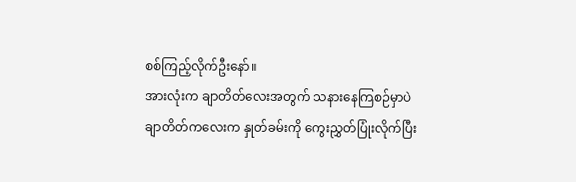စစ်ကြည့်လိုက်ဦးနော်။
အားလုံးက ချာတိတ်လေးအတွက် သနားနေကြစဉ်မှာပဲ ချာတိတ်ကလေးက နှုတ်ခမ်းကို ကွေးညွှတ်ပြုံးလိုက်ပြီး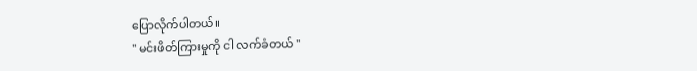ပြောလိုက်ပါတယ်။
" မင်းဖိတ်ကြားမှုကို ငါ လက်ခံတယ် "